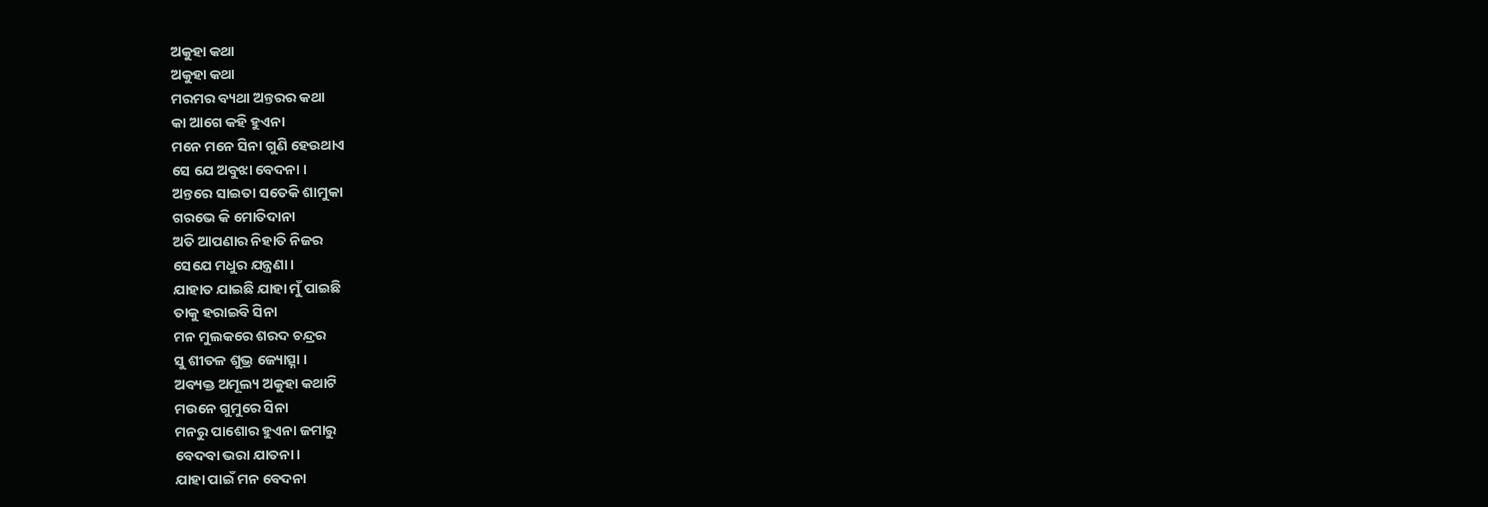ଅକୁହା କଥା
ଅକୁହା କଥା
ମରମର ବ୍ୟଥା ଅନ୍ତରର କଥା
କା ଆଗେ କହି ହୁଏନା
ମନେ ମନେ ସିନା ଗୁଣି ହେଉଥାଏ
ସେ ଯେ ଅବୁଝା ବେଦନା ।
ଅନ୍ତରେ ସାଇତା ସତେକି ଶାମୁକା
ଗରଭେ କି ମୋତିଦାନା
ଅତି ଆପଣାର ନିହାତି ନିଜର
ସେଯେ ମଧୁର ଯନ୍ତ୍ରଣା ।
ଯାହାତ ଯାଇଛି ଯାହା ମୁଁ ପାଇଛି
ତାକୁ ହରାଇବି ସିନା
ମନ ମୁଲକରେ ଶରଦ ଚନ୍ଦ୍ରର
ସୁ ଶୀତଳ ଶୁଭ୍ର ଜ୍ୟୋତ୍ସ୍ନା ।
ଅବ୍ୟକ୍ତ ଅମୂଲ୍ୟ ଅକୁହା କଥାଟି
ମଉନେ ଗୁମୁରେ ସିନା
ମନରୁ ପାଶୋର ହୁଏନା ଜମାରୁ
ବେଦବା ଭରା ଯାତନା ।
ଯାହା ପାଇଁ ମନ ବେଦନା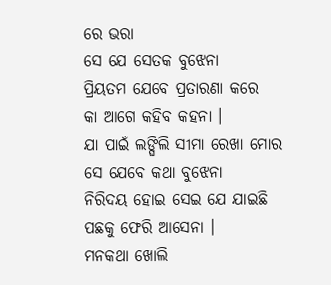ରେ ଭରା
ସେ ଯେ ସେତକ ବୁଝେନା
ପ୍ରିୟତମ ଯେବେ ପ୍ରତାରଣା କରେ
କା ଆଗେ କହିବ କହନା ।
ଯା ପାଇଁ ଲଙ୍ଘିଲି ସୀମା ରେଖା ମୋର
ସେ ଯେବେ କଥା ବୁଝେନା
ନିରିଦୟ ହୋଇ ସେଇ ଯେ ଯାଇଛି
ପଛକୁ ଫେରି ଆସେନା ।
ମନକଥା ଖୋଲି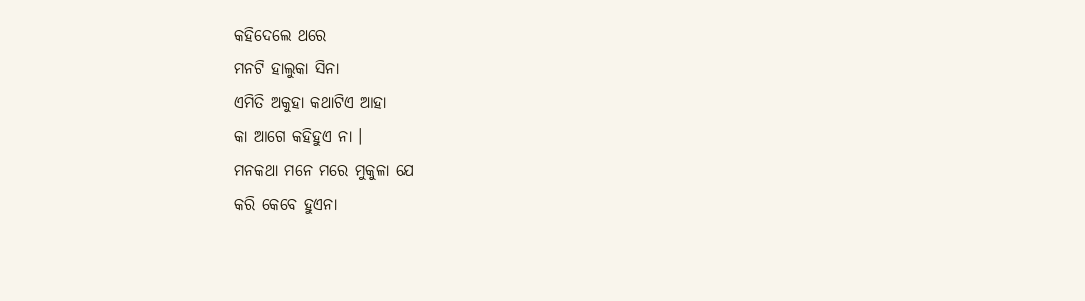କହିଦେଲେ ଥରେ
ମନଟି ହାଲୁକା ସିନା
ଏମିତି ଅକୁହା କଥାଟିଏ ଆହା
କା ଆଗେ କହିହୁଏ ନା ।
ମନକଥା ମନେ ମରେ ମୁକୁଳା ଯେ
କରି କେବେ ହୁଏନା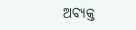ଅବ୍ୟକ୍ତ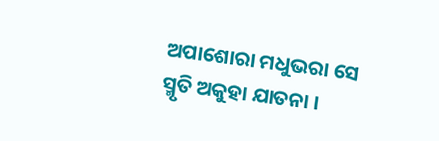ଅପାଶୋରା ମଧୁଭରା ସେ
ସ୍ମୃତି ଅକୁହା ଯାତନା ।